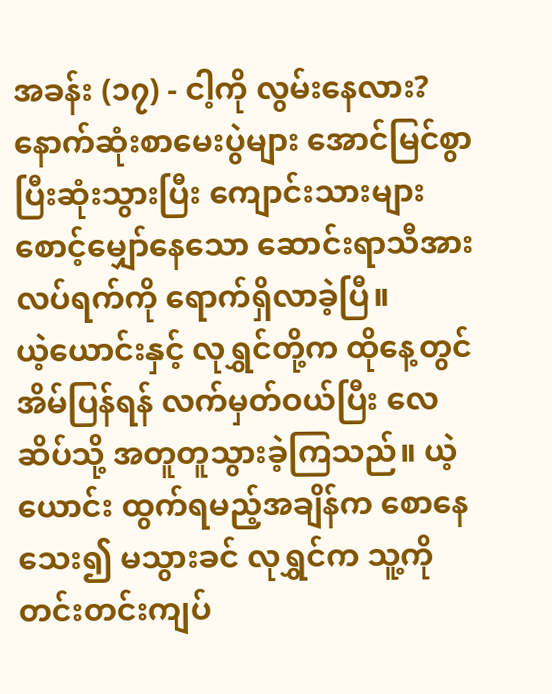အခန်း (၁၇) - ငါ့ကို လွမ်းနေလား?
နောက်ဆုံးစာမေးပွဲများ အောင်မြင်စွာ ပြီးဆုံးသွားပြီး ကျောင်းသားများ စောင့်မျှော်နေသော ဆောင်းရာသီအားလပ်ရက်ကို ရောက်ရှိလာခဲ့ပြီ။
ယဲ့ယောင်းနှင့် လုရွှင်တို့က ထိုနေ့တွင် အိမ်ပြန်ရန် လက်မှတ်ဝယ်ပြီး လေဆိပ်သို့ အတူတူသွားခဲ့ကြသည်။ ယဲ့ယောင်း ထွက်ရမည့်အချိန်က စောနေသေး၍ မသွားခင် လုရွှင်က သူ့ကို တင်းတင်းကျပ်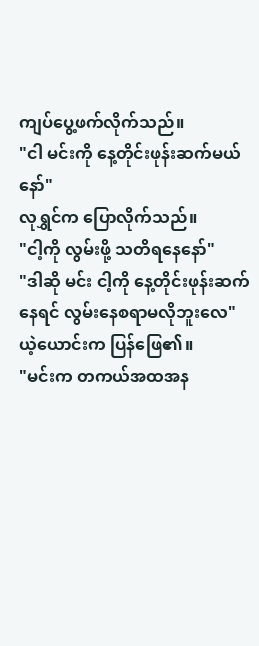ကျပ်ပွေ့ဖက်လိုက်သည်။
"ငါ မင်းကို နေ့တိုင်းဖုန်းဆက်မယ်နော်"
လုရွှင်က ပြောလိုက်သည်။
"ငါ့ကို လွမ်းဖို့ သတိရနေနော်"
"ဒါဆို မင်း ငါ့ကို နေ့တိုင်းဖုန်းဆက်နေရင် လွမ်းနေစရာမလိုဘူးလေ"
ယဲ့ယောင်းက ပြန်ဖြေ၏။
"မင်းက တကယ်အထအန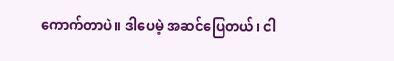ကောက်တာပဲ။ ဒါပေမဲ့ အဆင်ပြေတယ်၊ ငါ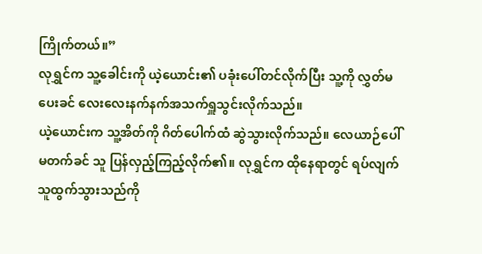ကြိုက်တယ်။”
လုရွှင်က သူ့ခေါင်းကို ယဲ့ယောင်း၏ ပခုံးပေါ်တင်လိုက်ပြီး သူ့ကို လွှတ်မပေးခင် လေးလေးနက်နက်အသက်ရှူသွင်းလိုက်သည်။
ယဲ့ယောင်းက သူ့အိတ်ကို ဂိတ်ပေါက်ထံ ဆွဲသွားလိုက်သည်။ လေယာဉ်ပေါ်မတက်ခင် သူ ပြန်လှည့်ကြည့်လိုက်၏။ လုရွှင်က ထိုနေရာတွင် ရပ်လျက် သူထွက်သွားသည်ကို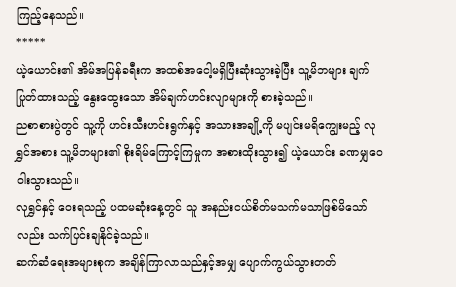ကြည့်နေသည်။
*****
ယဲ့ယောင်း၏ အိမ်အပြန်ခရီးက အထစ်အငေါ့မရှိပြီးဆုံးသွားခဲ့ပြီး သူ့မိဘများ ချက်ပြုတ်ထားသည့် နွေးထွေးသော အိမ်ချက်ဟင်းလျာများကို စားခဲ့သည်။
ညစာစားပွဲတွင် သူ့ကို ဟင်းသီးဟင်းရွက်နှင့် အသားအချို့ကို မပျင်းမရိကျွေးမည့် လုရွှင်အစား သူ့မိဘများ၏ စိုးရိမ်ကြောင့်ကြမှုက အစားထိုးသွား၍ ယဲ့ယောင်း ခဏမျှဝေဝါးသွားသည်။
လုရွှင်နှင့် ဝေးရသည့် ပထမဆုံးနေ့တွင် သူ အနည်းငယ်စိတ်မသက်မသာဖြစ်မိသော်လည်း သက်ပြင်းချနိုင်ခဲ့သည်။
ဆက်ဆံရေးအများစုက အချိန်ကြာလာသည်နှင့်အမျှ ပျောက်ကွယ်သွားတတ်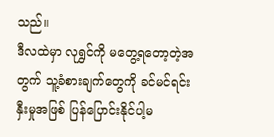သည်။
ဒီလထဲမှာ လုရွှင်ကို မတွေ့ရတော့တဲ့အတွက် သူ့ခံစားချက်တွေကို ခင်မင်ရင်းနှီးမှုအဖြစ် ပြန်ပြောင်းနိုင်ပါ့မ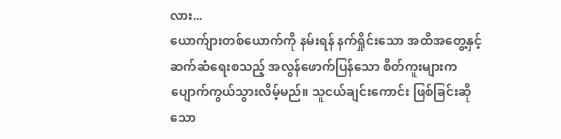လား...
ယောက်ျားတစ်ယောက်ကို နမ်းရန် နက်ရှိုင်းသော အထိအတွေ့နှင့် ဆက်ဆံရေးစသည့် အလွန်ဖောက်ပြန်သော စိတ်ကူးများက ပျောက်ကွယ်သွားလိမ့်မည်။ သူငယ်ချင်းကောင်း ဖြစ်ခြင်းဆိုသော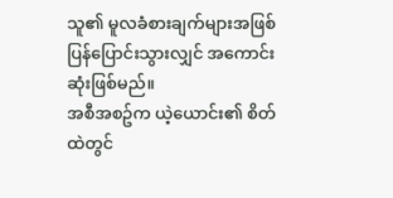သူ၏ မူလခံစားချက်များအဖြစ် ပြန်ပြောင်းသွားလျှင် အကောင်းဆုံးဖြစ်မည်။
အစီအစဥ်က ယဲ့ယောင်း၏ စိတ်ထဲတွင်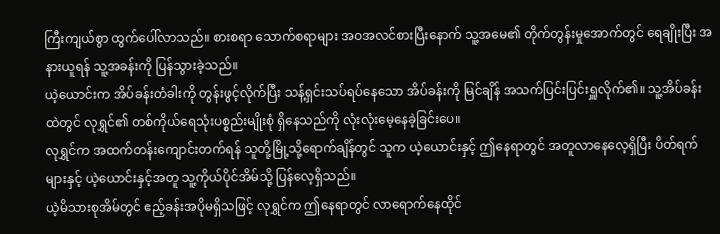ကြီးကျယ်စွာ ထွက်ပေါ်လာသည်။ စားစရာ သောက်စရာများ အဝအလင်စားပြီးနောက် သူ့အမေ၏ တိုက်တွန်းမှုအောက်တွင် ရေချိုးပြီး အနားယူရန် သူ့အခန်းကို ပြန်သွားခဲ့သည်။
ယဲ့ယောင်းက အိပ်ခန်းတံခါးကို တွန်းဖွင့်လိုက်ပြီး သန့်ရှင်းသပ်ရပ်နေသော အိပ်ခန်းကို မြင်ချိန် အသက်ပြင်းပြင်းရှူလိုက်၏။ သူ့အိပ်ခန်းထဲတွင် လုရွှင်၏ တစ်ကိုယ်ရေသုံးပစ္စည်းမျိုးစုံ ရှိနေသည်ကို လုံးလုံးမေ့နေခဲ့ခြင်းပေ။
လုရွှင်က အထက်တန်းကျောင်းတက်ရန် သူတို့မြို့သို့ရောက်ချိန်တွင် သူက ယဲ့ယောင်းနှင့် ဤနေရာတွင် အတူလာနေလေ့ရှိပြီး ပိတ်ရက်များနှင့် ယဲ့ယောင်းနှင့်အတူ သူ့ကိုယ်ပိုင်အိမ်သို့ ပြန်လေ့ရှိသည်။
ယဲ့မိသားစုအိမ်တွင် ဧည့်ခန်းအပိုမရှိသဖြင့် လုရွှင်က ဤနေရာတွင် လာရောက်နေထိုင်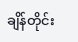ချိန်တိုင်း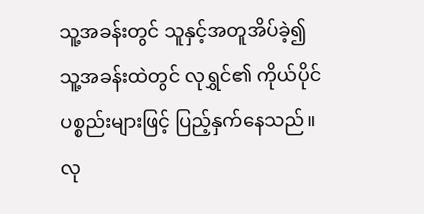သူ့အခန်းတွင် သူနှင့်အတူအိပ်ခဲ့၍ သူ့အခန်းထဲတွင် လုရွှင်၏ ကိုယ်ပိုင်ပစ္စည်းများဖြင့် ပြည့်နှက်နေသည်။
လု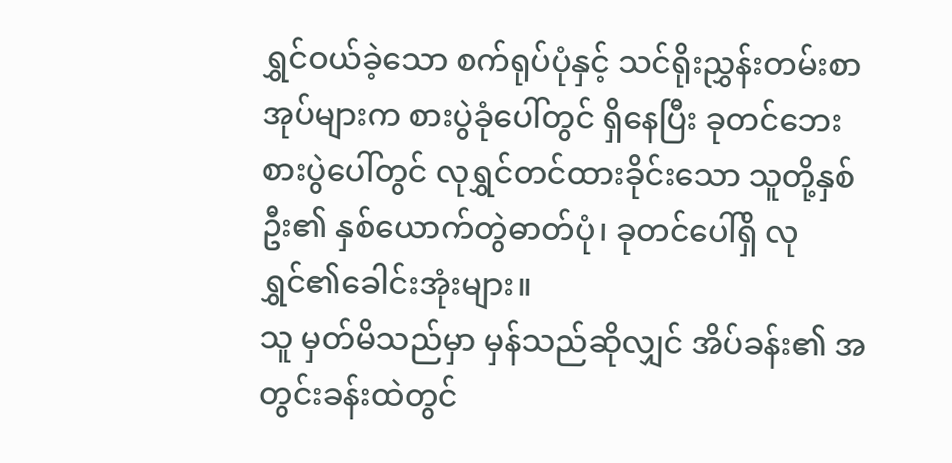ရွှင်ဝယ်ခဲ့သော စက်ရုပ်ပုံနှင့် သင်ရိုးညွှန်းတမ်းစာအုပ်များက စားပွဲခုံပေါ်တွင် ရှိနေပြီး ခုတင်ဘေးစားပွဲပေါ်တွင် လုရွှင်တင်ထားခိုင်းသော သူတို့နှစ်ဦး၏ နှစ်ယောက်တွဲဓာတ်ပုံ၊ ခုတင်ပေါ်ရှိ လုရွှင်၏ခေါင်းအုံးများ။
သူ မှတ်မိသည်မှာ မှန်သည်ဆိုလျှင် အိပ်ခန်း၏ အတွင်းခန်းထဲတွင်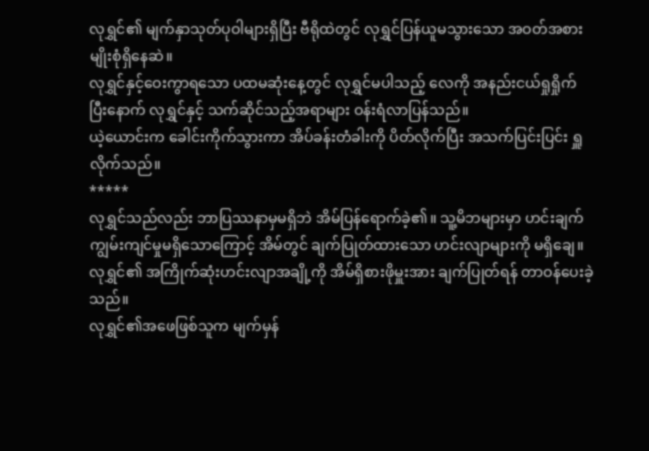လုရွှင်၏ မျက်နှာသုတ်ပုဝါများရှိပြီး ဗီရိုထဲတွင် လုရွှင်ပြန်ယူမသွားသော အဝတ်အစားမျိုးစုံရှိနေဆဲ။
လုရွှင်နှင့်ဝေးကွာရသော ပထမဆုံးနေ့တွင် လုရွှင်မပါသည့် လေကို အနည်းငယ်ရှုရှိုက်ပြီးနောက် လုရွှင်နှင့် သက်ဆိုင်သည့်အရာများ ဝန်းရံလာပြန်သည်။
ယဲ့ယောင်းက ခေါင်းကိုက်သွားကာ အိပ်ခန်းတံခါးကို ပိတ်လိုက်ပြီး အသက်ပြင်းပြင်း ရှူလိုက်သည်။
*****
လုရွှင်သည်လည်း ဘာပြဿနာမှမရှိဘဲ အိမ်ပြန်ရောက်ခဲ့၏။ သူ့မိဘများမှာ ဟင်းချက်ကျွမ်းကျင်မှုမရှိသောကြောင့် အိမ်တွင် ချက်ပြုတ်ထားသော ဟင်းလျာများကို မရှိချေ။ လုရွှင်၏ အကြိုက်ဆုံးဟင်းလျာအချို့ကို အိမ်ရှိစားဖိုမှူးအား ချက်ပြုတ်ရန် တာဝန်ပေးခဲ့သည်။
လုရွှင်၏အဖေဖြစ်သူက မျက်မှန်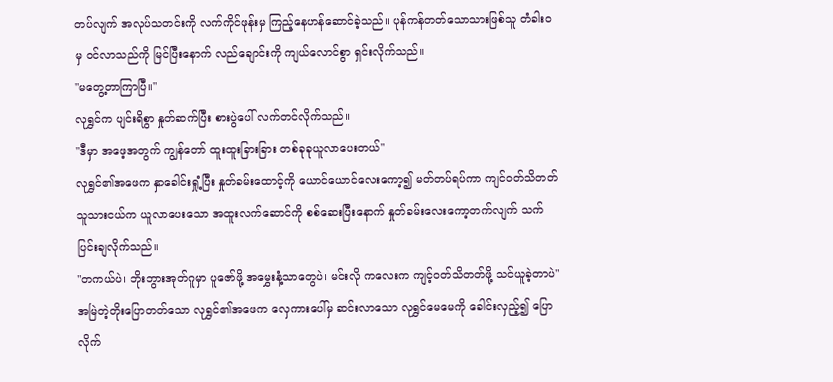တပ်လျက် အလုပ်သတင်းကို လက်ကိုင်ဖုန်းမှ ကြည့်နေဟန်ဆောင်ခဲ့သည်။ ပုန်ကန်တတ်သောသားဖြစ်သူ တံခါးဝမှ ဝင်လာသည်ကို မြင်ပြီးနောက် လည်ချောင်းကို ကျယ်လောင်စွာ ရှင်းလိုက်သည်။
"မတွေ့တာကြာပြီ။"
လုရွှင်က ပျင်းရိစွာ နှုတ်ဆက်ပြီး စားပွဲပေါ် လက်တင်လိုက်သည်။
"ဒီမှာ အဖေ့အတွက် ကျွန်တော် ထူးထူးခြားခြား တစ်ခုခုယူလာပေးတယ်"
လုရွှင်၏အဖေက နှာခေါင်းရှုံ့ပြီး နှုတ်ခမ်းထောင့်ကို ယောင်ယောင်လေးကော့၍ မတ်တပ်ရပ်ကာ ကျင်ဝတ်သိတတ်သူသားငယ်က ယူလာပေးသော အထူးလက်ဆောင်ကို စစ်ဆေးပြီးနောက် နှုတ်ခမ်းလေးကော့တက်လျက် သက်ပြင်းချလိုက်သည်။
"တကယ်ပဲ၊ ဘိုးဘွားအုတ်ဂူမှာ ပူဇော်ဖို့ အမွှေးနံ့သာတွေပဲ၊ မင်းလို ကလေးက ကျင့်ဝတ်သိတတ်ဖို့ သင်ယူခဲ့တာပဲ"
အမြဲတဲ့တိုးပြောတတ်သော လုရွှင်၏အဖေက လှေကားပေါ်မှ ဆင်းလာသော လုရွှင်မေမေကို ခေါင်းလှည့်၍ ပြောလိုက်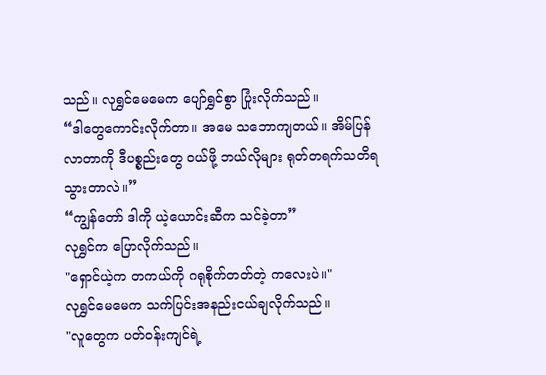သည်။ လုရွှင်မေမေက ပျော်ရွှင်စွာ ပြုံးလိုက်သည်။
“ဒါတွေကောင်းလိုက်တာ။ အမေ သဘောကျတယ်။ အိမ်ပြန်လာတာကို ဒီပစ္စည်းတွေ ဝယ်ဖို့ ဘယ်လိုများ ရုတ်တရက်သတိရသွားတာလဲ။”
“ကျွန်တော် ဒါကို ယဲ့ယောင်းဆီက သင်ခဲ့တာ”
လုရွှင်က ပြောလိုက်သည်။
"ရှောင်ယဲ့က တကယ်ကို ဂရုစိုက်တတ်တဲ့ ကလေးပဲ။"
လုရွှင်မေမေက သက်ပြင်းအနည်းငယ်ချလိုက်သည်။
"လူတွေက ပတ်ဝန်းကျင်ရဲ့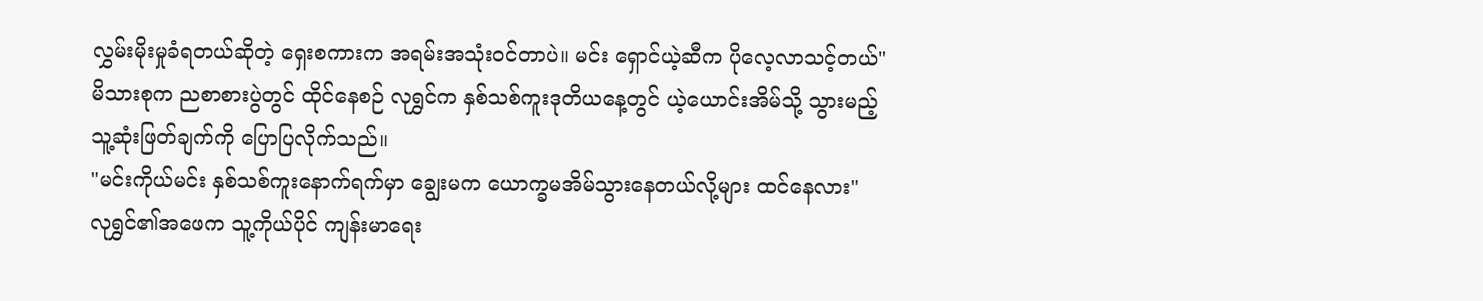လွှမ်းမိုးမှုခံရတယ်ဆိုတဲ့ ရှေးစကားက အရမ်းအသုံးဝင်တာပဲ။ မင်း ရှောင်ယဲ့ဆီက ပိုလေ့လာသင့်တယ်"
မိသားစုက ညစာစားပွဲတွင် ထိုင်နေစဉ် လုရွှင်က နှစ်သစ်ကူးဒုတိယနေ့တွင် ယဲ့ယောင်းအိမ်သို့ သွားမည့် သူ့ဆုံးဖြတ်ချက်ကို ပြောပြလိုက်သည်။
"မင်းကိုယ်မင်း နှစ်သစ်ကူးနောက်ရက်မှာ ချွေးမက ယောက္ခမအိမ်သွားနေတယ်လို့များ ထင်နေလား"
လုရွှင်၏အဖေက သူ့ကိုယ်ပိုင် ကျန်းမာရေး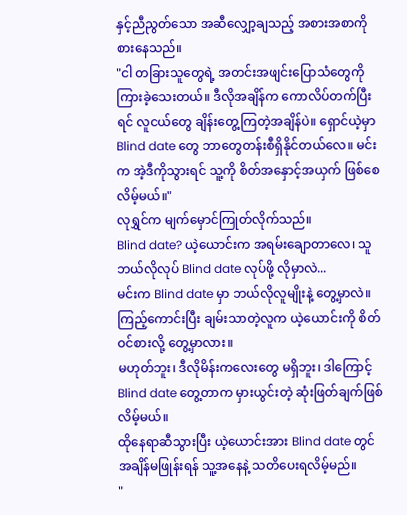နှင့်ညီညွတ်သော အဆီလျှော့ချသည့် အစားအစာကို စားနေသည်။
"ငါ တခြားသူတွေရဲ့ အတင်းအဖျင်းပြောသံတွေကို ကြားခဲ့သေးတယ်။ ဒီလိုအချိန်က ကောလိပ်တက်ပြီးရင် လူငယ်တွေ ချိန်းတွေ့ကြတဲ့အချိန်ပဲ။ ရှောင်ယဲ့မှာ Blind date တွေ ဘာတွေတန်းစီရှိနိုင်တယ်လေ။ မင်းက အဲ့ဒီကိုသွားရင် သူ့ကို စိတ်အနှောင့်အယှက် ဖြစ်စေလိမ့်မယ်။"
လုရွှင်က မျက်မှောင်ကြုတ်လိုက်သည်။
Blind date? ယဲ့ယောင်းက အရမ်းချောတာလေ၊ သူ ဘယ်လိုလုပ် Blind date လုပ်ဖို့ လိုမှာလဲ...
မင်းက Blind date မှာ ဘယ်လိုလူမျိုးနဲ့ တွေ့မှာလဲ။ ကြည့်ကောင်းပြီး ချမ်းသာတဲ့လူက ယဲ့ယောင်းကို စိတ်ဝင်စားလို့ တွေ့မှာလား။
မဟုတ်ဘူး၊ ဒီလိုမိန်းကလေးတွေ မရှိဘူး၊ ဒါကြောင့် Blind date တွေ့တာက မှားယွင်းတဲ့ ဆုံးဖြတ်ချက်ဖြစ်လိမ့်မယ်။
ထိုနေရာဆီသွားပြီး ယဲ့ယောင်းအား Blind date တွင် အချိန်မဖြုန်းရန် သူ့အနေနဲ့ သတိပေးရလိမ့်မည်။
"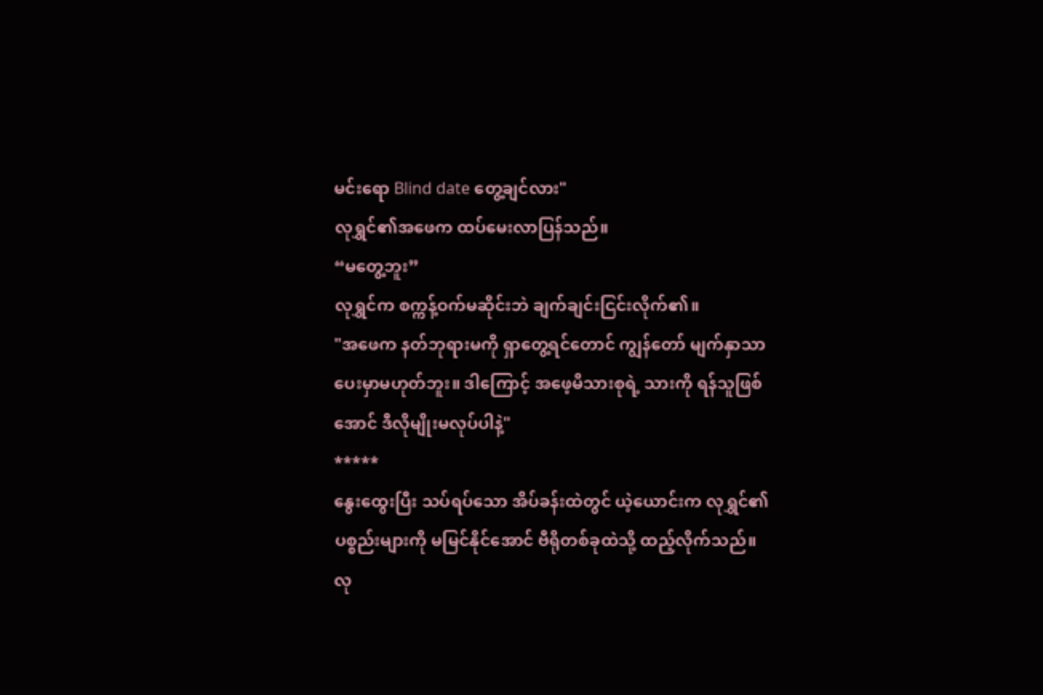မင်းရော Blind date တွေ့ချင်လား"
လုရွှင်၏အဖေက ထပ်မေးလာပြန်သည်။
“မတွေ့ဘူး”
လုရွှင်က စက္ကန့်ဝက်မဆိုင်းဘဲ ချက်ချင်းငြင်းလိုက်၏။
"အဖေက နတ်ဘုရားမကို ရှာတွေ့ရင်တောင် ကျွန်တော် မျက်နှာသာပေးမှာမဟုတ်ဘူး။ ဒါကြောင့် အဖေ့မိသားစုရဲ့ သားကို ရန်သူဖြစ်အောင် ဒီလိုမျိုးမလုပ်ပါနဲ့"
*****
နွေးထွေးပြီး သပ်ရပ်သော အိပ်ခန်းထဲတွင် ယဲ့ယောင်းက လုရွှင်၏ ပစ္စည်းများကို မမြင်နိုင်အောင် ဗီရိုတစ်ခုထဲသို့ ထည့်လိုက်သည်။
လု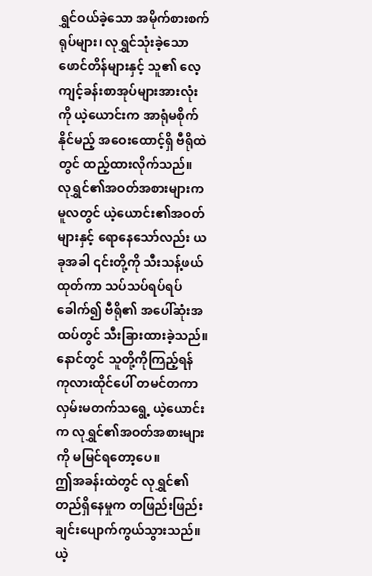ရွှင်ဝယ်ခဲ့သော အမိုက်စားစက်ရုပ်များ၊ လုရွှင်သုံးခဲ့သော ဖောင်တိန်များနှင့် သူ၏ လေ့ကျင့်ခန်းစာအုပ်များအားလုံးကို ယဲ့ယောင်းက အာရုံမစိုက်နိုင်မည့် အဝေးထောင့်ရှိ ဗီရိုထဲတွင် ထည့်ထားလိုက်သည်။
လုရွှင်၏အဝတ်အစားများက မူလတွင် ယဲ့ယောင်း၏အဝတ်များနှင့် ရောနေသော်လည်း ယခုအခါ ၎င်းတို့ကို သီးသန့်ဖယ်ထုတ်ကာ သပ်သပ်ရပ်ရပ်ခေါက်၍ ဗီရို၏ အပေါ်ဆုံးအထပ်တွင် သီးခြားထားခဲ့သည်။ နောင်တွင် သူတို့ကိုကြည့်ရန် ကုလားထိုင်ပေါ် တမင်တကာလှမ်းမတက်သရွေ့ ယဲ့ယောင်းက လုရွှင်၏အဝတ်အစားများကို မမြင်ရတော့ပေ။
ဤအခန်းထဲတွင် လုရွှင်၏ တည်ရှိနေမှုက တဖြည်းဖြည်းချင်းပျောက်ကွယ်သွားသည်။
ယဲ့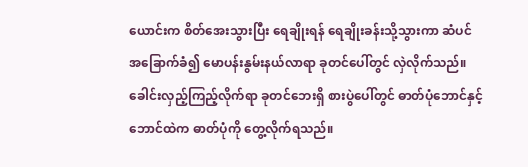ယောင်းက စိတ်အေးသွားပြီး ရေချိုးရန် ရေချိုးခန်းသို့သွားကာ ဆံပင်အခြောက်ခံ၍ မောပန်းနွမ်းနယ်လာရာ ခုတင်ပေါ်တွင် လှဲလိုက်သည်။
ခေါင်းလှည့်ကြည့်လိုက်ရာ ခုတင်ဘေးရှိ စားပွဲပေါ်တွင် ဓာတ်ပုံဘောင်နှင့် ဘောင်ထဲက ဓာတ်ပုံကို တွေ့လိုက်ရသည်။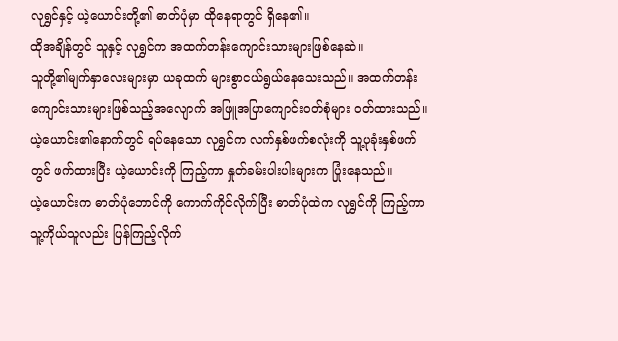လုရွှင်နှင့် ယဲ့ယောင်းတို့၏ ဓာတ်ပုံမှာ ထိုနေရာတွင် ရှိနေ၏။
ထိုအချိန်တွင် သူနှင့် လုရွှင်က အထက်တန်းကျောင်းသားများဖြစ်နေဆဲ။
သူတို့၏မျက်နှာလေးများမှာ ယခုထက် များစွာငယ်ရွယ်နေသေးသည်။ အထက်တန်းကျောင်းသားများဖြစ်သည့်အလျောက် အဖြူအပြာကျောင်းဝတ်စုံများ ဝတ်ထားသည်။ ယဲ့ယောင်း၏နောက်တွင် ရပ်နေသော လုရွှင်က လက်နှစ်ဖက်စလုံးကို သူ့ပုခုံးနှစ်ဖက်တွင် ဖက်ထားပြီး ယဲ့ယောင်းကို ကြည့်ကာ နှုတ်ခမ်းပါးပါးများက ပြုံးနေသည်။
ယဲ့ယောင်းက ဓာတ်ပုံဘောင်ကို ကောက်ကိုင်လိုက်ပြီး ဓာတ်ပုံထဲက လုရွှင်ကို ကြည့်ကာ သူ့ကိုယ်သူလည်း ပြန်ကြည့်လိုက်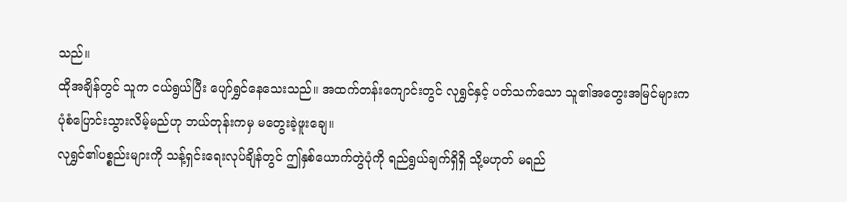သည်။
ထိုအချိန်တွင် သူက ငယ်ရွယ်ပြီး ပျော်ရွှင်နေသေးသည်။ အထက်တန်းကျောင်းတွင် လုရွှင်နှင့် ပတ်သက်သော သူ၏အတွေးအမြင်များက ပုံစံပြောင်းသွားလိမ့်မည်ဟု ဘယ်တုန်းကမှ မတွေးခဲ့ဖူးချေ။
လုရွှင်၏ပစ္စည်းများကို သန့်ရှင်းရေးလုပ်ချိန်တွင် ဤနှစ်ယောက်တွဲပုံကို ရည်ရွယ်ချက်ရှိရှိ သို့မဟုတ် မရည်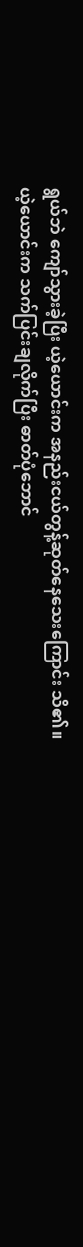ရွယ်ဘဲ ကျော်သွားခဲ့ပြီး ယဲ့ယောင်းက အနည်းငယ်တွန့်ဆုတ်နေသေးကြောင်း သိ၏။
ယဲ့ယောင်းက သက်ပြင်းချလိုက်ပြီး ဓာတ်ပုံဘောင်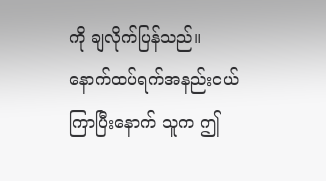ကို ချလိုက်ပြန်သည်။
နောက်ထပ်ရက်အနည်းငယ်ကြာပြီးနောက် သူက ဤ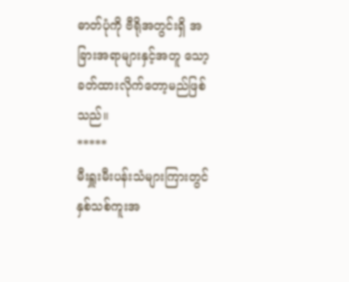ဓာတ်ပုံကို ဗီရိုအတွင်းရှိ အခြားအရာများနှင့်အတူ သော့ခတ်ထားလိုက်တော့မည်ဖြစ်သည်။
*****
မီးရှူးမီးပန်းသံများကြားတွင် နှစ်သစ်ကူးအ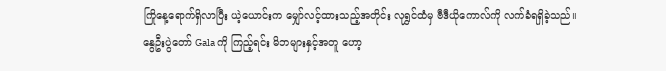ကြိုနေ့ရောက်ရှိလာပြီး ယဲ့ယောင်းက မျှော်လင့်ထားသည့်အတိုင်း လုရွှင်ထံမှ ဗီဒီယိုကောလ်ကို လက်ခံရရှိခဲ့သည်။
နွေဦးပွဲတော် Gala ကို ကြည့်ရင်း မိဘများနှင့်အတူ ဟော့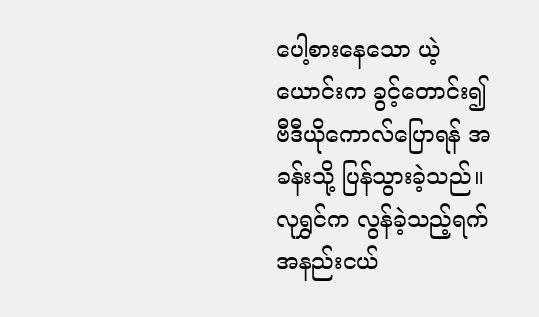ပေါ့စားနေသော ယဲ့ယောင်းက ခွင့်တောင်း၍ ဗီဒီယိုကောလ်ပြောရန် အခန်းသို့ ပြန်သွားခဲ့သည်။
လုရွှင်က လွန်ခဲ့သည့်ရက်အနည်းငယ်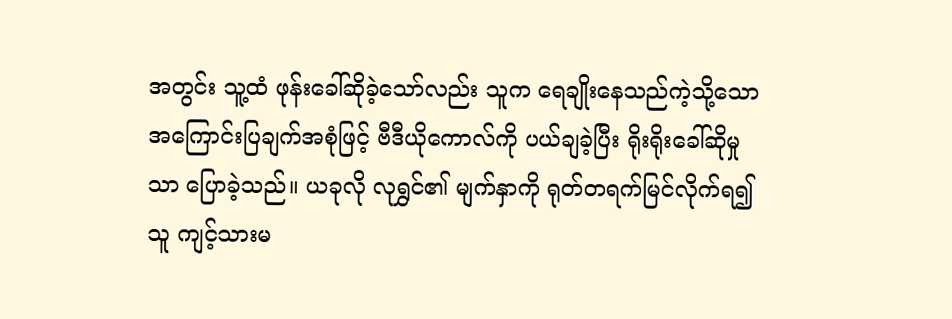အတွင်း သူ့ထံ ဖုန်းခေါ်ဆိုခဲ့သော်လည်း သူက ရေချိုးနေသည်ကဲ့သို့သော အကြောင်းပြချက်အစုံဖြင့် ဗီဒီယိုကောလ်ကို ပယ်ချခဲ့ပြီး ရိုးရိုးခေါ်ဆိုမှုသာ ပြောခဲ့သည်။ ယခုလို လုရွှင်၏ မျက်နှာကို ရုတ်တရက်မြင်လိုက်ရ၍ သူ ကျင့်သားမ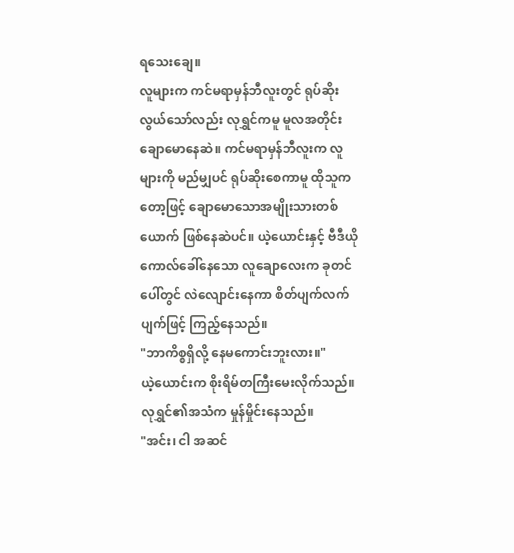ရသေးချေ။
လူများက ကင်မရာမှန်ဘီလူးတွင် ရုပ်ဆိုးလွယ်သော်လည်း လုရွှင်ကမူ မူလအတိုင်း ချောမောနေဆဲ။ ကင်မရာမှန်ဘီလူးက လူများကို မည်မျှပင် ရုပ်ဆိုးစေကာမူ ထိုသူကတော့ဖြင့် ချောမောသောအမျိုးသားတစ်ယောက် ဖြစ်နေဆဲပင်။ ယဲ့ယောင်းနှင့် ဗီဒီယိုကောလ်ခေါ်နေသော လူချောလေးက ခုတင်ပေါ်တွင် လဲလျောင်းနေကာ စိတ်ပျက်လက်ပျက်ဖြင့် ကြည့်နေသည်။
"ဘာကိစ္စရှိလို့ နေမကောင်းဘူးလား။"
ယဲ့ယောင်းက စိုးရိမ်တကြီးမေးလိုက်သည်။
လုရွှင်၏အသံက မှုန်မှိုင်းနေသည်။
"အင်း၊ ငါ အဆင်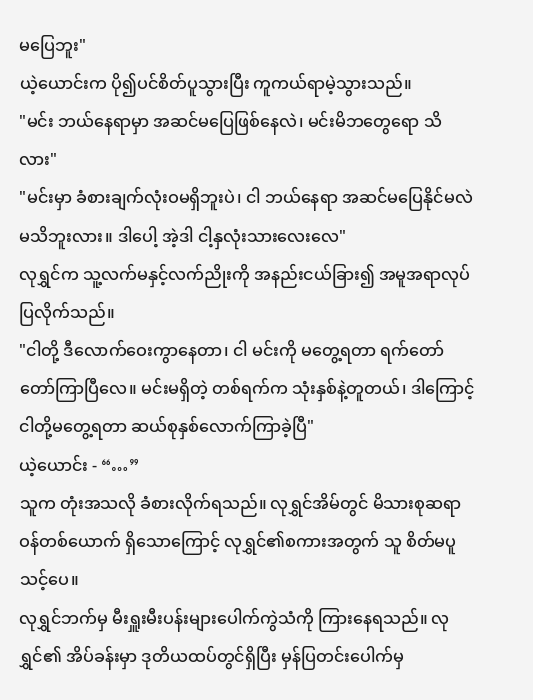မပြေဘူး"
ယဲ့ယောင်းက ပို၍ပင်စိတ်ပူသွားပြီး ကူကယ်ရာမဲ့သွားသည်။
"မင်း ဘယ်နေရာမှာ အဆင်မပြေဖြစ်နေလဲ၊ မင်းမိဘတွေရော သိလား"
"မင်းမှာ ခံစားချက်လုံးဝမရှိဘူးပဲ၊ ငါ ဘယ်နေရာ အဆင်မပြေနိုင်မလဲ မသိဘူးလား။ ဒါပေါ့ အဲ့ဒါ ငါ့နှလုံးသားလေးလေ"
လုရွှင်က သူ့လက်မနှင့်လက်ညိုးကို အနည်းငယ်ခြား၍ အမူအရာလုပ်ပြလိုက်သည်။
"ငါတို့ ဒီလောက်ဝေးကွာနေတာ၊ ငါ မင်းကို မတွေ့ရတာ ရက်တော်တော်ကြာပြီလေ။ မင်းမရှိတဲ့ တစ်ရက်က သုံးနှစ်နဲ့တူတယ်၊ ဒါကြောင့် ငါတို့မတွေ့ရတာ ဆယ်စုနှစ်လောက်ကြာခဲ့ပြီ"
ယဲ့ယောင်း - “…”
သူက တုံးအသလို ခံစားလိုက်ရသည်။ လုရွှင်အိမ်တွင် မိသားစုဆရာဝန်တစ်ယောက် ရှိသောကြောင့် လုရွှင်၏စကားအတွက် သူ စိတ်မပူသင့်ပေ။
လုရွှင်ဘက်မှ မီးရှူးမီးပန်းများပေါက်ကွဲသံကို ကြားနေရသည်။ လုရွှင်၏ အိပ်ခန်းမှာ ဒုတိယထပ်တွင်ရှိပြီး မှန်ပြတင်းပေါက်မှ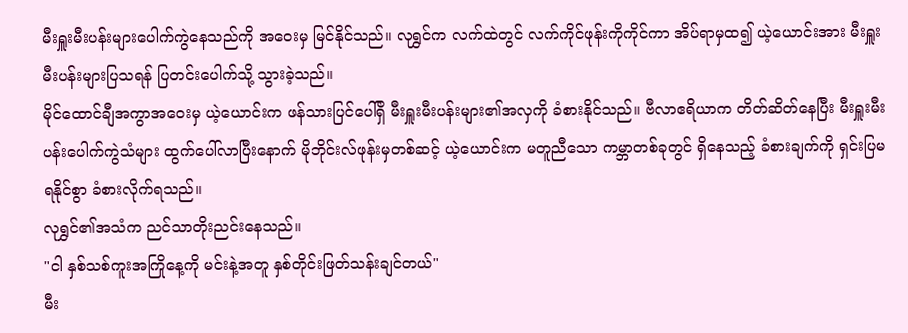မီးရှူးမီးပန်းများပေါက်ကွဲနေသည်ကို အဝေးမှ မြင်နိုင်သည်။ လုရွှင်က လက်ထဲတွင် လက်ကိုင်ဖုန်းကိုကိုင်ကာ အိပ်ရာမှထ၍ ယဲ့ယောင်းအား မီးရှူးမီးပန်းများပြသရန် ပြတင်းပေါက်သို့ သွားခဲ့သည်။
မိုင်ထောင်ချီအကွာအဝေးမှ ယဲ့ယောင်းက ဖန်သားပြင်ပေါ်ရှိ မီးရှူးမီးပန်းများ၏အလှကို ခံစားနိုင်သည်။ ဗီလာဧရိယာက တိတ်ဆိတ်နေပြီး မီးရှူးမီးပန်းပေါက်ကွဲသံများ ထွက်ပေါ်လာပြီးနောက် မိုဘိုင်းလ်ဖုန်းမှတစ်ဆင့် ယဲ့ယောင်းက မတူညီသော ကမ္ဘာတစ်ခုတွင် ရှိနေသည့် ခံစားချက်ကို ရှင်းပြမရနိုင်စွာ ခံစားလိုက်ရသည်။
လုရွှင်၏အသံက ညင်သာတိုးညင်းနေသည်။
"ငါ နှစ်သစ်ကူးအကြိုနေ့ကို မင်းနဲ့အတူ နှစ်တိုင်းဖြတ်သန်းချင်တယ်"
မီး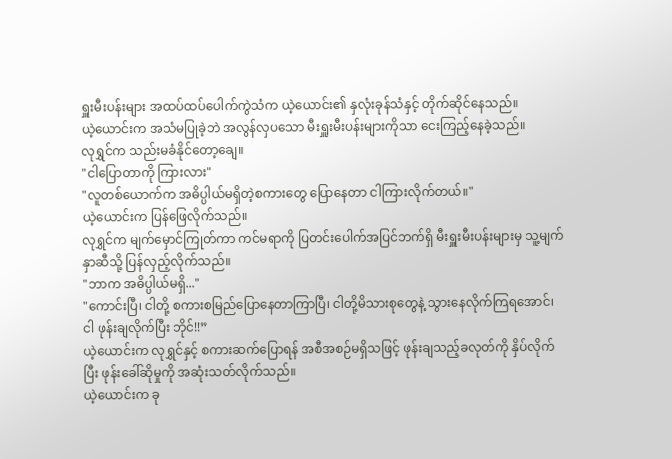ရှူးမီးပန်းများ အထပ်ထပ်ပေါက်ကွဲသံက ယဲ့ယောင်း၏ နှလုံးခုန်သံနှင့် တိုက်ဆိုင်နေသည်။
ယဲ့ယောင်းက အသံမပြုခဲ့ဘဲ အလွန်လှပသော မီးရှူးမီးပန်းများကိုသာ ငေးကြည့်နေခဲ့သည်။
လုရွှင်က သည်းမခံနိုင်တော့ချေ။
"ငါပြောတာကို ကြားလား"
"လူတစ်ယောက်က အဓိပ္ပါယ်မရှိတဲ့စကားတွေ ပြောနေတာ ငါကြားလိုက်တယ်။"
ယဲ့ယောင်းက ပြန်ဖြေလိုက်သည်။
လုရွှင်က မျက်မှောင်ကြုတ်ကာ ကင်မရာကို ပြတင်းပေါက်အပြင်ဘက်ရှိ မီးရှူးမီးပန်းများမှ သူ့မျက်နှာဆီသို့ ပြန်လှည့်လိုက်သည်။
"ဘာက အဓိပ္ပါယ်မရှိ..."
"ကောင်းပြီ၊ ငါတို့ စကားစမြည်ပြောနေတာကြာပြီ၊ ငါတို့မိသားစုတွေနဲ့ သွားနေလိုက်ကြရအောင်၊ ငါ ဖုန်းချလိုက်ပြီး ဘိုင်!!”
ယဲ့ယောင်းက လုရွှင်နှင့် စကားဆက်ပြောရန် အစီအစဉ်မရှိသဖြင့် ဖုန်းချသည့်ခလုတ်ကို နှိပ်လိုက်ပြီး ဖုန်းခေါ်ဆိုမှုကို အဆုံးသတ်လိုက်သည်။
ယဲ့ယောင်းက ခု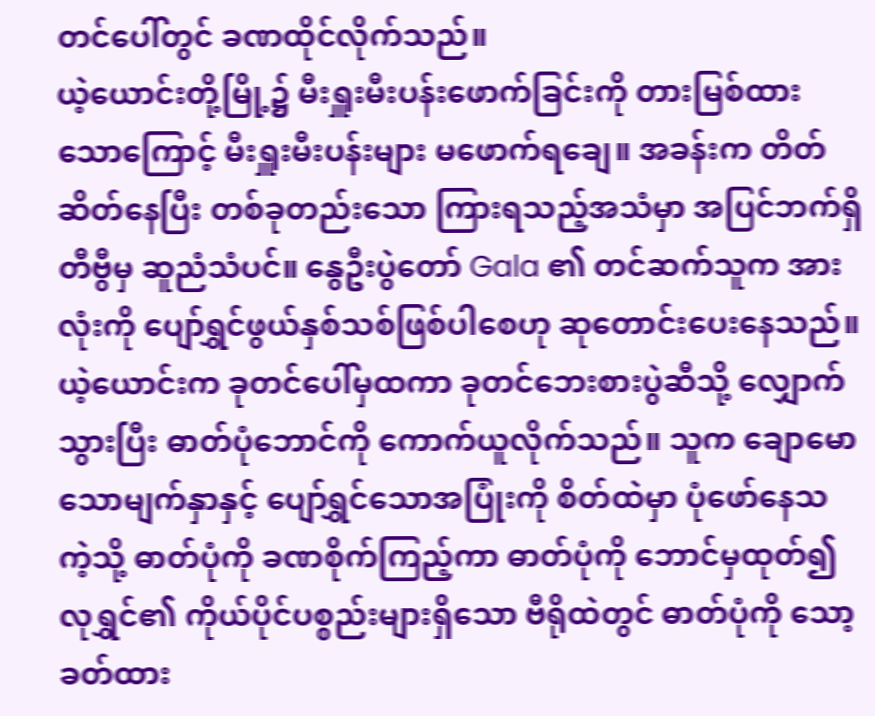တင်ပေါ်တွင် ခဏထိုင်လိုက်သည်။
ယဲ့ယောင်းတို့မြို့၌ မီးရှူးမီးပန်းဖောက်ခြင်းကို တားမြစ်ထားသောကြောင့် မီးရှူးမီးပန်းများ မဖောက်ရချေ။ အခန်းက တိတ်ဆိတ်နေပြီး တစ်ခုတည်းသော ကြားရသည့်အသံမှာ အပြင်ဘက်ရှိ တီဗွီမှ ဆူညံသံပင်။ နွေဦးပွဲတော် Gala ၏ တင်ဆက်သူက အားလုံးကို ပျော်ရွှင်ဖွယ်နှစ်သစ်ဖြစ်ပါစေဟု ဆုတောင်းပေးနေသည်။
ယဲ့ယောင်းက ခုတင်ပေါ်မှထကာ ခုတင်ဘေးစားပွဲဆီသို့ လျှောက်သွားပြီး ဓာတ်ပုံဘောင်ကို ကောက်ယူလိုက်သည်။ သူက ချောမောသောမျက်နှာနှင့် ပျော်ရွှင်သောအပြုံးကို စိတ်ထဲမှာ ပုံဖော်နေသကဲ့သို့ ဓာတ်ပုံကို ခဏစိုက်ကြည့်ကာ ဓာတ်ပုံကို ဘောင်မှထုတ်၍ လုရွှင်၏ ကိုယ်ပိုင်ပစ္စည်းများရှိသော ဗီရိုထဲတွင် ဓာတ်ပုံကို သော့ခတ်ထား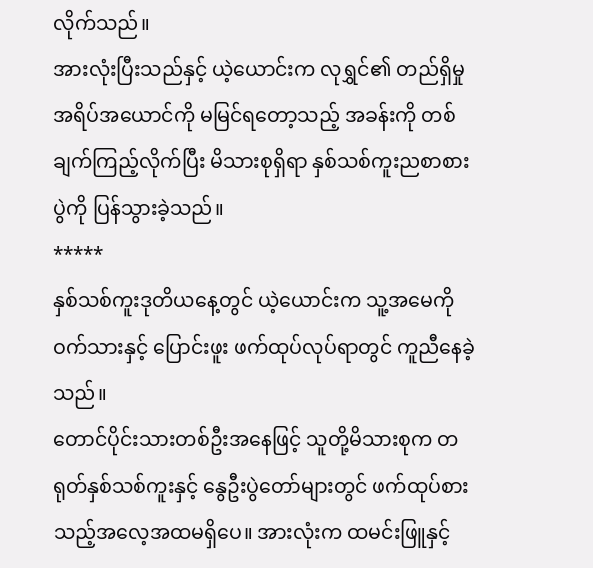လိုက်သည်။
အားလုံးပြီးသည်နှင့် ယဲ့ယောင်းက လုရွှင်၏ တည်ရှိမှုအရိပ်အယောင်ကို မမြင်ရတော့သည့် အခန်းကို တစ်ချက်ကြည့်လိုက်ပြီး မိသားစုရှိရာ နှစ်သစ်ကူးညစာစားပွဲကို ပြန်သွားခဲ့သည်။
*****
နှစ်သစ်ကူးဒုတိယနေ့တွင် ယဲ့ယောင်းက သူ့အမေကို ဝက်သားနှင့် ပြောင်းဖူး ဖက်ထုပ်လုပ်ရာတွင် ကူညီနေခဲ့သည်။
တောင်ပိုင်းသားတစ်ဦးအနေဖြင့် သူတို့မိသားစုက တရုတ်နှစ်သစ်ကူးနှင့် နွေဦးပွဲတော်များတွင် ဖက်ထုပ်စားသည့်အလေ့အထမရှိပေ။ အားလုံးက ထမင်းဖြူနှင့်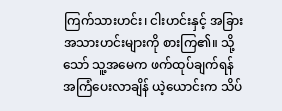ကြက်သားဟင်း၊ ငါးဟင်းနှင့် အခြားအသားဟင်းများကို စားကြ၏။ သို့သော် သူ့အမေက ဖက်ထုပ်ချက်ရန် အကြံပေးလာချိန် ယဲ့ယောင်းက သိပ်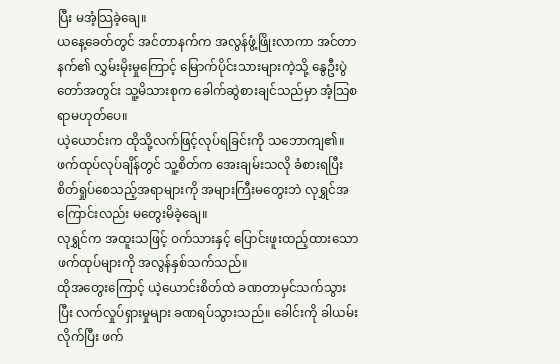ပြီး မအံ့သြခဲ့ချေ။
ယနေ့ခေတ်တွင် အင်တာနက်က အလွန်ဖွံ့ဖြိုးလာကာ အင်တာနက်၏ လွှမ်းမိုးမှုကြောင့် မြောက်ပိုင်းသားများကဲ့သို့ နွေဦးပွဲတော်အတွင်း သူ့မိသားစုက ခေါက်ဆွဲစားချင်သည်မှာ အံ့သြစရာမဟုတ်ပေ။
ယဲ့ယောင်းက ထိုသို့လက်ဖြင့်လုပ်ရခြင်းကို သဘောကျ၏။ ဖက်ထုပ်လုပ်ချိန်တွင် သူ့စိတ်က အေးချမ်းသလို ခံစားရပြီး စိတ်ရှုပ်စေသည့်အရာများကို အများကြီးမတွေးဘဲ လုရွှင်အကြောင်းလည်း မတွေးမိခဲ့ချေ။
လုရွှင်က အထူးသဖြင့် ဝက်သားနှင့် ပြောင်းဖူးထည့်ထားသော ဖက်ထုပ်များကို အလွန်နှစ်သက်သည်။
ထိုအတွေးကြောင့် ယဲ့ယောင်းစိတ်ထဲ ခဏတာမှင်သက်သွားပြီး လက်လှုပ်ရှားမှုများ ခဏရပ်သွားသည်။ ခေါင်းကို ခါယမ်းလိုက်ပြီး ဖက်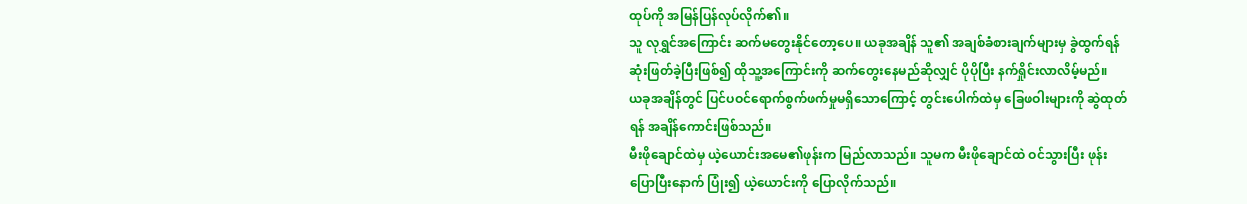ထုပ်ကို အမြန်ပြန်လုပ်လိုက်၏။
သူ လုရွှင်အကြောင်း ဆက်မတွေးနိုင်တော့ပေ။ ယခုအချိန် သူ၏ အချစ်ခံစားချက်များမှ ခွဲထွက်ရန် ဆုံးဖြတ်ခဲ့ပြီးဖြစ်၍ ထိုသူ့အကြောင်းကို ဆက်တွေးနေမည်ဆိုလျှင် ပိုပိုပြီး နက်ရှိုင်းလာလိမ့်မည်။
ယခုအချိန်တွင် ပြင်ပဝင်ရောက်စွက်ဖက်မှုမရှိသောကြောင့် တွင်းပေါက်ထဲမှ ခြေဖဝါးများကို ဆွဲထုတ်ရန် အချိန်ကောင်းဖြစ်သည်။
မီးဖိုချောင်ထဲမှ ယဲ့ယောင်းအမေ၏ဖုန်းက မြည်လာသည်။ သူမက မီးဖိုချောင်ထဲ ဝင်သွားပြီး ဖုန်းပြောပြီးနောက် ပြုံး၍ ယဲ့ယောင်းကို ပြောလိုက်သည်။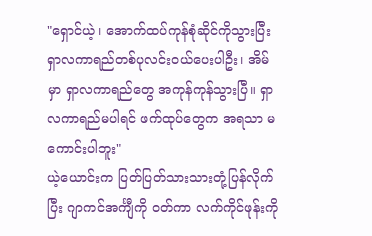"ရှောင်ယဲ့၊ အောက်ထပ်ကုန်စုံဆိုင်ကိုသွားပြီး ရှာလကာရည်တစ်ပုလင်းဝယ်ပေးပါဦး၊ အိမ်မှာ ရှာလကာရည်တွေ အကုန်ကုန်သွားပြီ။ ရှာလကာရည်မပါရင် ဖက်ထုပ်တွေက အရသာ မကောင်းပါဘူး"
ယဲ့ယောင်းက ပြတ်ပြတ်သားသားတုံ့ပြန်လိုက်ပြီး ဂျာကင်အင်္ကျီကို ဝတ်ကာ လက်ကိုင်ဖုန်းကို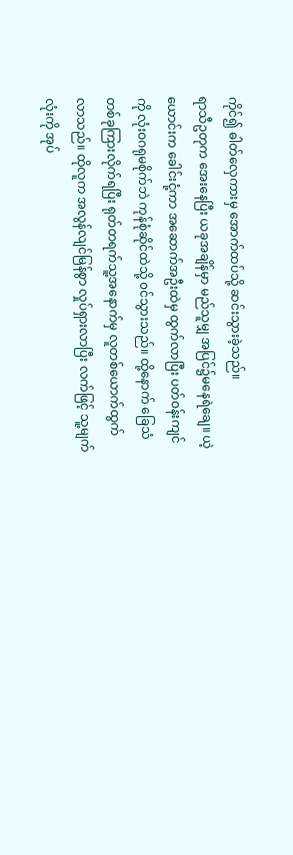ကိုင်၍ ဓါတ်လှေကားမှ အောက်ထပ်သို့ ဆင်းသွားခဲ့သည်။
ရာသီဥတုက အေးနေပြီး ယခုအချိန်မှာ မည်သူမျှ အပြင်၌မနေရဲချေ။ ယဲ့ယောင်းက ခေါင်းငုံ့ကာ အဆောက်အဦးထဲမှ ထွက်လာပြီး ပတ်ဝန်းကျင်ကို လုံးဝဂရုမစိုက်ဘဲ ကုန်စုံဆိုင်ထဲသို့ ၀င်သွားသည်။ ထို့နောက် ခြေသံတစ်ခုကြားလိုက်ရပြီး ရုတ်တရက်သူ့အနောက်မှ လူတစ်ယောက်ထွက်လာသည်။ ထိုလူက အလွန်လျင်မြန်စွာ လှုပ်ရှားလာပြီး လက်ဖြင့် သူ့မျက်လုံးကို အုပ်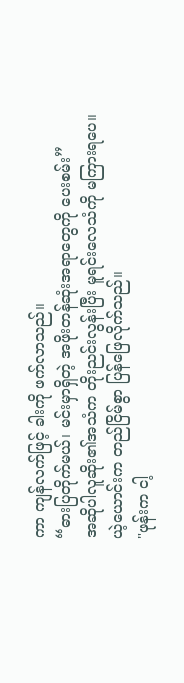ကာ ကျန်လက်ဖြင့် ခါးကို ဖက်လာသည်။
“ဓားပြတိုက်မယ်၊ မင်းမှာရှိတဲ့ အဖိုးတန်ဆုံးအရာတွေကို ပေးစမ်း”
အဆိုပါလူဆိုး၏အသံက တိုးညင်းလွန်းပြီး မူရင်းလေသံကို မကြားရပေ။
ယဲ့ယောင်းက တည်ငြိမ်စွာ ပြန်ဖြေလိုက်သည်။
"ဖုန်းက ငါ့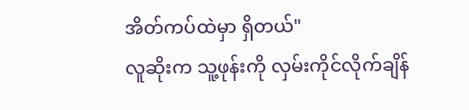အိတ်ကပ်ထဲမှာ ရှိတယ်"
လူဆိုးက သူ့ဖုန်းကို လှမ်းကိုင်လိုက်ချိန်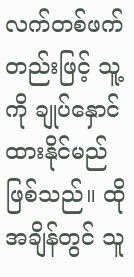လက်တစ်ဖက်တည်းဖြင့် သူ့ကို ချုပ်နှောင်ထားနိုင်မည်ဖြစ်သည်။ ထိုအချိန်တွင် သူ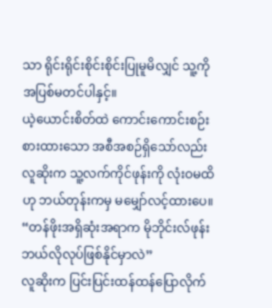သာ ရိုင်းရိုင်းစိုင်းစိုင်းပြုမူမိလျှင် သူ့ကို အပြစ်မတင်ပါနှင့်။
ယဲ့ယောင်းစိတ်ထဲ ကောင်းကောင်းစဉ်းစားထားသော အစီအစဉ်ရှိသော်လည်း လူဆိုးက သူ့လက်ကိုင်ဖုန်းကို လုံးဝမထိဟု ဘယ်တုန်းကမှ မမျှော်လင့်ထားပေ။
“တန်ဖိုးအရှိဆုံးအရာက မိုဘိုင်းလ်ဖုန်းဘယ်လိုလုပ်ဖြစ်နိုင်မှာလဲ”
လူဆိုးက ပြင်းပြင်းထန်ထန်ပြောလိုက်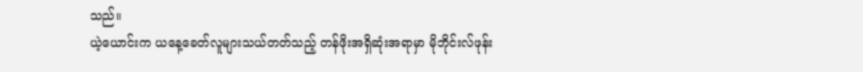သည်။
ယဲ့ယောင်းက ယနေ့ခေတ်လူများသယ်တတ်သည့် တန်ဖိုးအရှိဆုံးအရာမှာ မိုဘိုင်းလ်ဖုန်း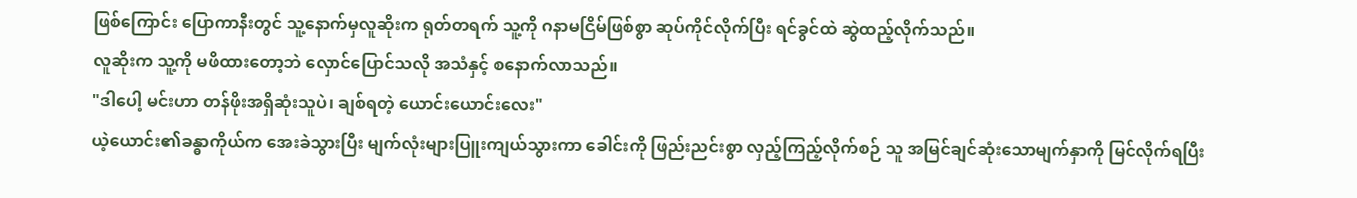ဖြစ်ကြောင်း ပြောကာနီးတွင် သူ့နောက်မှလူဆိုးက ရုတ်တရက် သူ့ကို ဂနာမငြိမ်ဖြစ်စွာ ဆုပ်ကိုင်လိုက်ပြီး ရင်ခွင်ထဲ ဆွဲထည့်လိုက်သည်။
လူဆိုးက သူ့ကို မဖိထားတော့ဘဲ လှောင်ပြောင်သလို အသံနှင့် စနောက်လာသည်။
"ဒါပေါ့ မင်းဟာ တန်ဖိုးအရှိဆုံးသူပဲ၊ ချစ်ရတဲ့ ယောင်းယောင်းလေး"
ယဲ့ယောင်း၏ခန္ဓာကိုယ်က အေးခဲသွားပြီး မျက်လုံးများပြူးကျယ်သွားကာ ခေါင်းကို ဖြည်းညင်းစွာ လှည့်ကြည့်လိုက်စဉ် သူ အမြင်ချင်ဆုံးသောမျက်နှာကို မြင်လိုက်ရပြီး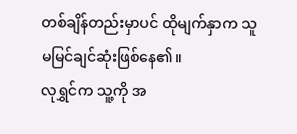တစ်ချိန်တည်းမှာပင် ထိုမျက်နှာက သူ မမြင်ချင်ဆုံးဖြစ်နေ၏။
လုရွှင်က သူ့ကို အ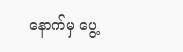နောက်မှ ပွေ့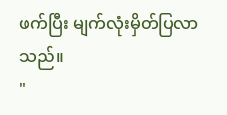ဖက်ပြီး မျက်လုံးမှိတ်ပြလာသည်။
"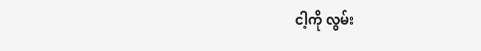ငါ့ကို လွမ်း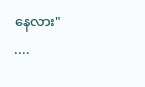နေလား"
....